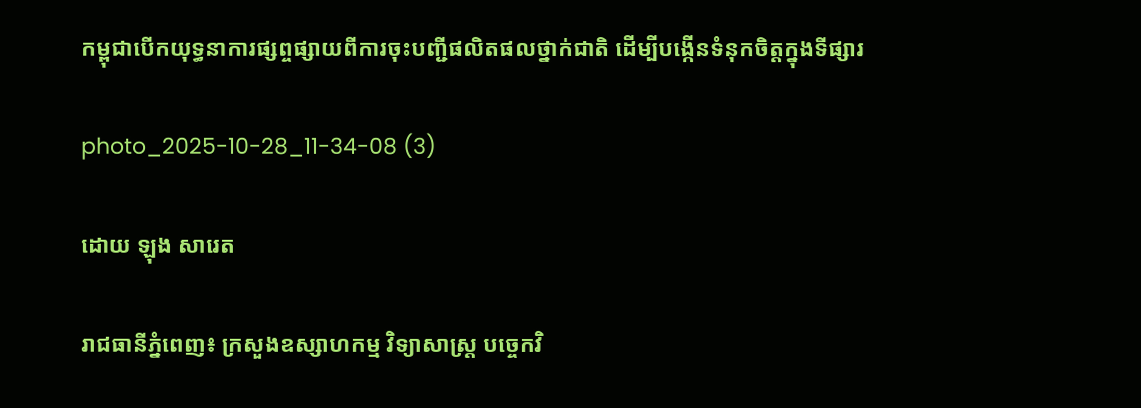កម្ពុជាបើកយុទ្ធនាការផ្សព្ចផ្សាយពីការចុះបញ្ជីផលិតផលថ្នាក់ជាតិ ដើម្បីបង្កើនទំនុកចិត្តក្នុងទីផ្សារ

photo_2025-10-28_11-34-08 (3)

ដោយ ឡុង សារេត

រាជធានីភ្នំពេញ៖ ក្រសួងឧស្សាហកម្ម វិទ្យាសាស្ត្រ បច្ចេកវិ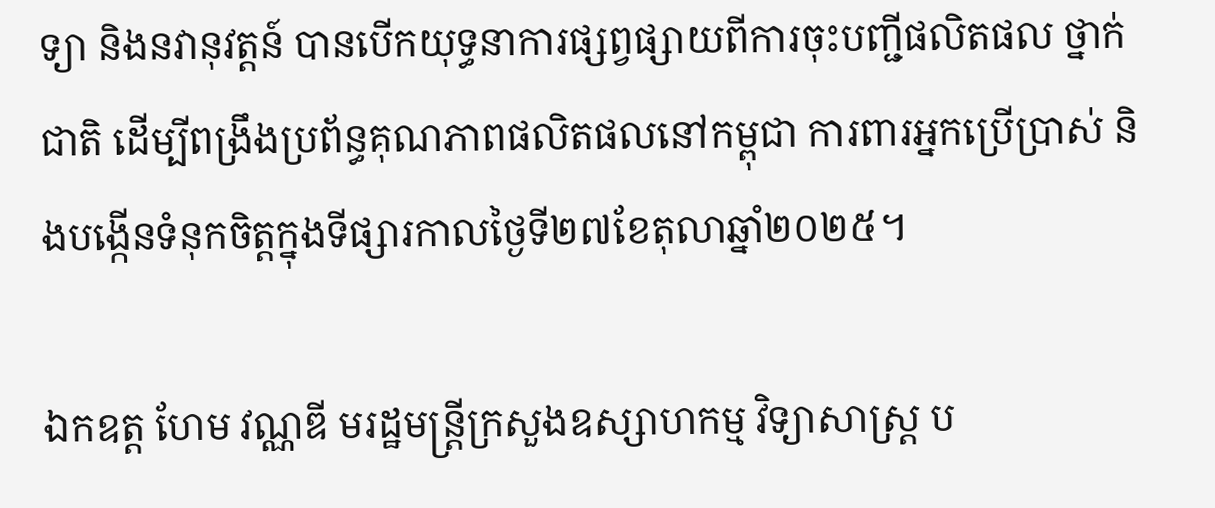ទ្យា និងនវានុវត្តន៍ បានបើកយុទ្ធនាការផ្សព្វផ្សាយពីការចុះបញ្ជីផលិតផល ថ្នាក់ជាតិ ដើម្បីពង្រឹងប្រព័ន្ធគុណភាពផលិតផលនៅកម្ពុជា ការពារអ្នកប្រើប្រាស់ និងបង្កើនទំនុកចិត្តក្នុងទីផ្សារកាលថ្ងៃទី២៧ខែតុលាឆ្នាំ២០២៥។

ឯកឧត្ត ហែម វណ្ណឌី មរដ្ឋមន្ត្រីក្រសួងឧស្សាហកម្ម វិទ្យាសាស្ត្រ ប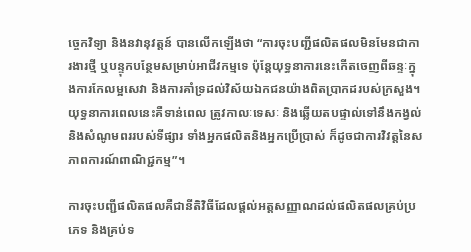ច្ចេកវិទ្យា និងនវានុវត្តន៍ បានលើកឡើងថា “ការចុះបញ្ជីផលិតផលមិនមែនជាការងារថ្មី ឬបន្ទុកបន្ថែមសម្រាប់អាជីវកម្មទេ ប៉ុន្តែយុទ្ធនាការនេះកើតចេញពីឆន្ទៈក្នុងការកែលម្អសេវា និងការគាំទ្រដល់វិស័យឯកជនយ៉ាងពិតប្រាកដរបស់ក្រសួង។ យុទ្ធនាការពេលនេះគឺទាន់ពេល ត្រូវកាលៈទេសៈ និងឆ្លើយតបផ្ទាល់ទៅនឹងកង្វល់ និងសំណូមពររបស់ទីផ្សារ ទាំងអ្នកផលិតនិងអ្នកប្រើប្រាស់ ក៏ដូចជាការវិវត្តនៃសភាពការណ៍ពាណិជ្ជកម្ម”។

ការចុះបញ្ជីផលិតផលគឺជានីតិវិធីដែលផ្តល់អត្តសញ្ញាណដល់ផលិតផលគ្រប់ប្រភេទ និងគ្រប់ទ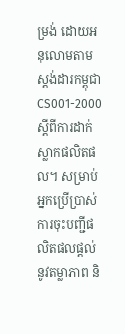ម្រង់ ដោយអនុលោមតាមស្តង់ដារកម្ពុជា CS001-2000 ស្តីពីការដាក់ស្លាកផលិតផល។ សម្រាប់អ្នកប្រើប្រាស់ ការចុះបញ្ជីផលិតផលផ្តល់នូវតម្លាភាព និ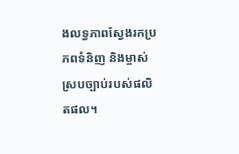ងលទ្ធភាពស្វែងរកប្រភពទំនិញ និងម្ចាស់ស្របច្បាប់របស់ផលិតផល។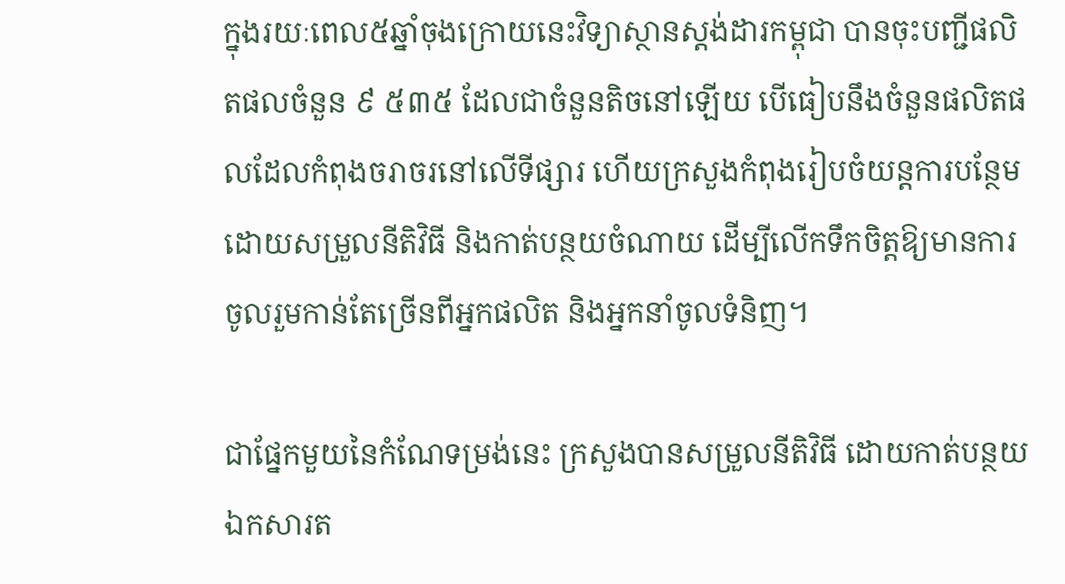ក្នុងរយៈពេល៥ឆ្នាំចុងក្រោយនេះវិទ្យាស្ថានស្តង់ដារកម្ពុជា បានចុះបញ្ជីផលិតផលចំនួន ៩ ៥៣៥ ដែលជាចំនួនតិចនៅឡើយ បើធៀបនឹងចំនួនផលិតផលដែលកំពុងចរាចរនៅលើទីផ្សារ ហើយក្រសួងកំពុងរៀបចំយន្តការបន្ថែម ដោយសម្រួលនីតិវិធី និងកាត់បន្ថយចំណាយ ដើម្បីលើកទឹកចិត្តឱ្យមានការចូលរួមកាន់តែច្រើនពីអ្នកផលិត និងអ្នកនាំចូលទំនិញ។

ជាផ្នែកមួយនៃកំណែទម្រង់នេះ ក្រសួងបានសម្រួលនីតិវិធី ដោយកាត់បន្ថយឯកសារត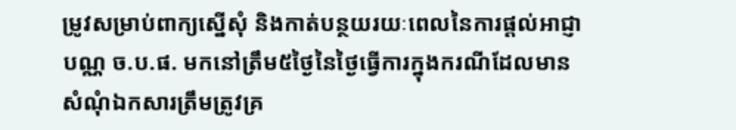ម្រូវសម្រាប់ពាក្យស្នើសុំ និងកាត់បន្ថយរយៈពេលនៃការផ្តល់អាជ្ញាបណ្ណ ច.ប.ផ. មកនៅត្រឹម៥ថ្ងៃនៃថ្ងៃធ្វើការក្នុងករណីដែលមានសំណុំឯកសារត្រឹមត្រូវគ្រ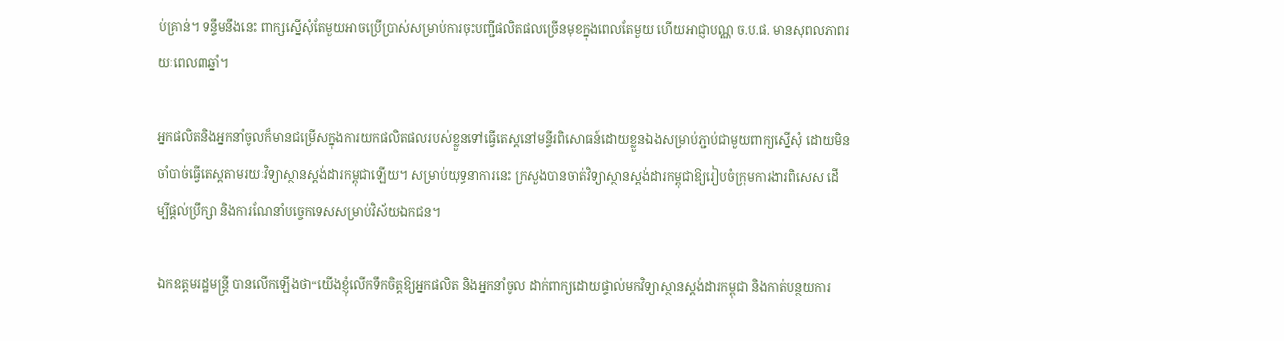ប់គ្រាន់។ ទន្ទឹមនឹងនេះ ពាក្សស្នើសុំតែមួយអាចប្រើប្រាស់សម្រាប់ការចុះបញ្ជីផលិតផលច្រើនមុខក្នុងពេលតែមួយ ហើយអាជ្ញាបណ្ណ ច.ប.ផ. មានសុពលភាពរយៈពេល៣ឆ្នាំ។

អ្នកផលិតនិងអ្នកនាំចូលក៏មានជម្រើសក្នុងការយកផលិតផលរបស់ខ្លួនទៅធ្វើតេស្តនៅមន្ទីរពិសោធន៍ដោយខ្លួនឯងសម្រាប់ភ្ជាប់ជាមួយពាក្យស្នើសុំ ដោយមិនចាំបាច់ធ្វើតេស្តតាមរយៈវិទ្យាស្ថានស្តង់ដារកម្ពុជាឡើយ។ សម្រាប់យុទ្ធនាការនេះ ក្រសួងបានចាត់វិទ្យាស្ថានស្តង់ដារកម្ពុជាឱ្យរៀបចំក្រុមការងារពិសេស ដើម្បីផ្តល់ប្រឹក្សា និងការណែនាំបច្ចេកទេសសម្រាប់វិស័យឯកជន។

ឯកឧត្តមរដ្ឋមន្ត្រី បានលើកឡើងថា“យើងខ្ញុំលើកទឹកចិត្តឱ្យអ្នកផលិត និងអ្នកនាំចូល ដាក់ពាក្យដោយផ្ទាល់មកវិទ្យាស្ថានស្តង់ដារកម្ពុជា និងកាត់បន្ថយការ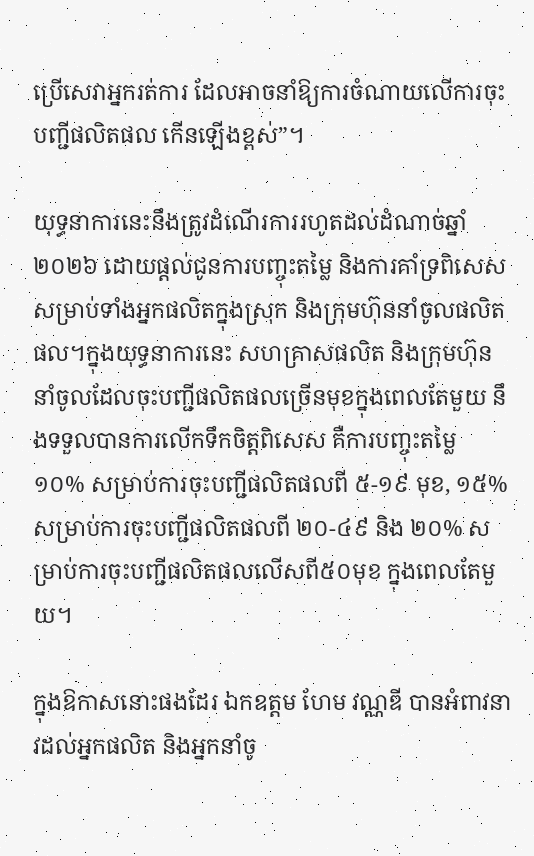ប្រើសេវាអ្នករត់ការ ដែលអាចនាំឱ្យការចំណាយលើការចុះបញ្ជីផលិតផល កើនឡើងខ្ពស់”។

យុទ្ធនាការនេះនឹងត្រូវដំណើរការរហូតដល់ដំណាច់ឆ្នាំ២០២៦ ដោយផ្តល់ជូនការបញ្ចុះតម្លៃ និងការគាំទ្រពិសេសសម្រាប់ទាំងអ្នកផលិតក្នុងស្រុក និងក្រុមហ៊ុននាំចូលផលិតផល។ក្នុងយុទ្ធនាការនេះ សហគ្រាសផលិត និងក្រុមហ៊ុននាំចូលដែលចុះបញ្ជីផលិតផលច្រើនមុខក្នុងពេលតែមួយ នឹងទទួលបានការលើកទឹកចិត្តពិសេស គឺការបញ្ចុះតម្លៃ ១០% សម្រាប់ការចុះបញ្ជីផលិតផលពី ៥-១៩ មុខ, ១៥% សម្រាប់ការចុះបញ្ជីផលិតផលពី ២០-៤៩ និង ២០% សម្រាប់ការចុះបញ្ជីផលិតផលលើសពី៥០មុខ ក្នុងពេលតែមួយ។

ក្នុងឱកាសនោះផងដែរ ឯកឧត្តម ហែម វណ្ណឌី បានអំពាវនាវដល់អ្នកផលិត និងអ្នកនាំចូ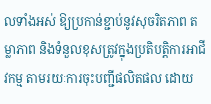លទាំងអស់ ឱ្យប្រកាន់ខ្ជាប់នូវសុចរិតភាព តម្លាភាព និងទំនួលខុសត្រូវក្នុងប្រតិបត្តិការអាជីវកម្ម តាមរយៈការចុះបញ្ជីផលិតផល ដោយ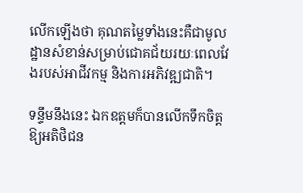លើកឡើងថា គុណតម្លៃទាំងនេះគឺជាមូលដ្ឋានសំខាន់សម្រាប់ជោគជ័យរយៈពេលវែងរបស់អាជីវកម្ម និងការអភិវឌ្ឍជាតិ។

ទន្ទឹមនឹងនេះ ឯកឧត្តមក៏បានលើកទឹកចិត្តឱ្យអតិថិជន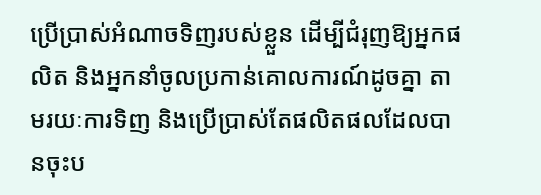ប្រើប្រាស់អំណាចទិញរបស់ខ្លួន ដើម្បីជំរុញឱ្យអ្នកផលិត និងអ្នកនាំចូលប្រកាន់គោលការណ៍ដូចគ្នា តាមរយៈការទិញ និងប្រើប្រាស់តែផលិតផលដែលបានចុះប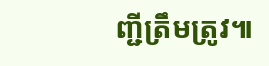ញ្ជីត្រឹមត្រូវ៕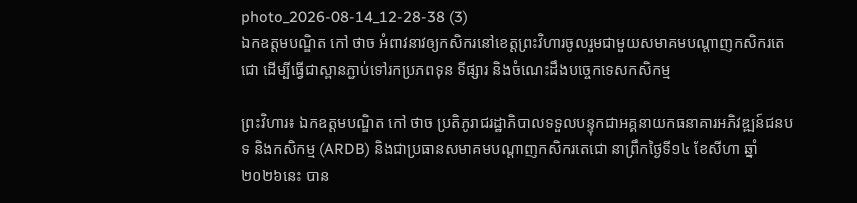photo_2026-08-14_12-28-38 (3)
ឯកឧត្តមបណ្ឌិត កៅ ថាច អំពាវនាវឲ្យកសិករនៅខេត្តព្រះវិហារចូលរួមជាមួយសមាគមបណ្តាញកសិករតេជោ ដើម្បីធ្វើជាស្ពានភ្ជាប់ទៅរកប្រភពទុន ទីផ្សារ និងចំណេះដឹងបច្ចេកទេសកសិកម្ម

ព្រះវិហារ៖ ឯកឧត្តមបណ្ឌិត កៅ ថាច ប្រតិភូរាជរដ្ឋាភិបាលទទួលបន្ទុកជាអគ្គនាយកធនាគារអភិវឌ្ឍន៍ជនបទ និងកសិកម្ម (ARDB) និងជាប្រធានសមាគមបណ្តាញកសិករតេជោ នាព្រឹកថ្ងៃទី១៤ ខែសីហា ឆ្នាំ២០២៦នេះ បាន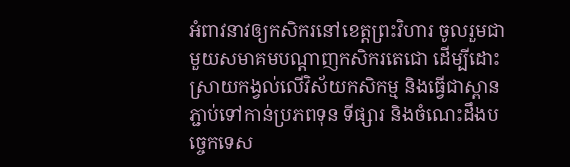អំពាវនាវឲ្យកសិករនៅខេត្តព្រះវិហារ ចូលរួមជាមួយសមាគមបណ្តាញកសិករតេជោ ដើម្បីដោះស្រាយកង្វល់លើវិស័យកសិកម្ម និងធ្វើជាស្ពានភ្ជាប់ទៅកាន់ប្រភពទុន ទីផ្សារ និងចំណេះដឹងបច្ចេកទេស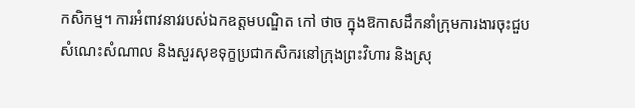កសិកម្ម។ ការអំពាវនាវរបស់ឯកឧត្តមបណ្ឌិត កៅ ថាច ក្នុងឱកាសដឹកនាំក្រុមការងារចុះជួបសំណេះសំណាល និងសួរសុខទុក្ខប្រជាកសិករនៅក្រុងព្រះវិហារ និងស្រុ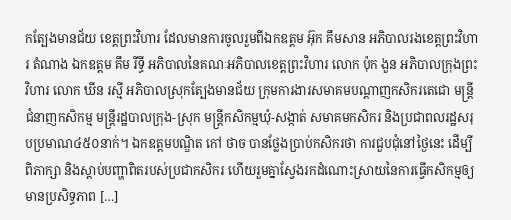កត្បែងមានជ័យ ខេត្តព្រះវិហារ ដែលមានការចូលរួមពីឯកឧត្តម អ៊ុក គឹមសាន អភិបាលរងខេត្តព្រះវិហារ តំណាង ឯកឧត្តម គឹម រីទ្ធី អភិបាលនៃគណៈអភិបាលខេត្តព្រះវិហារ លោក ប៉ុក ងួន អភិបាលក្រុងព្រះវិហារ លោក ឃីន រស្មី អភិបាលស្រុកត្បែងមានជ័យ ក្រុមការងារសមាគមបណ្តាញកសិករតេជោ មន្ត្រីជំនាញកសិកម្ម មន្ត្រីរដ្ឋបាលក្រុង-ស្រុក មន្ត្រីកសិកម្មឃុំ-សង្កាត់ សមាគមកសិករ និងប្រជាពលរដ្ឋសរុបប្រមាណ៤៥០នាក់។ ឯកឧត្តមបណ្ឌិត កៅ ថាច បានថ្លែងប្រាប់កសិករថា ការជួបជុំនៅថ្ងៃនេះ ដើម្បីពិភាក្សា និងស្តាប់បញ្ហាពិតរបស់ប្រជាកសិករ ហើយរួមគ្នាស្វែងរកដំណោះស្រាយនៃការធ្វើកសិកម្មឲ្យមានប្រសិទ្ធភាព […]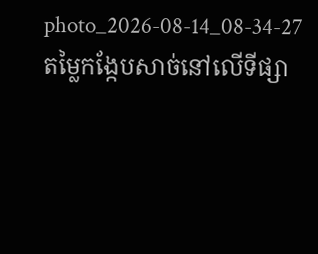photo_2026-08-14_08-34-27
តម្លៃកង្កែបសាច់នៅលើទីផ្សា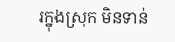រក្នុងស្រុក មិនទាន់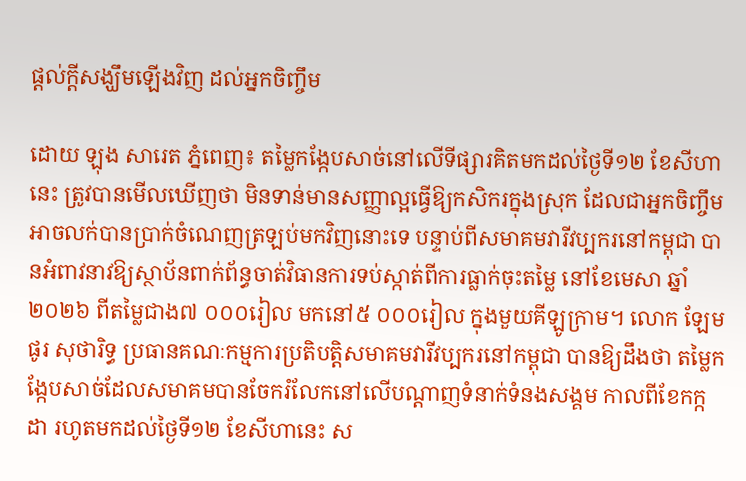ផ្តល់ក្តីសង្ឃឹមឡើងវិញ ដល់អ្នកចិញ្ចឹម

ដោយ ឡុង សារេត ភ្នំពេញ៖ តម្លៃកង្កែបសាច់នៅលើទីផ្សារគិតមកដល់ថ្ងៃទី១២ ខែសីហានេះ ត្រូវបានមើលឃើញថា មិនទាន់មានសញ្ញាល្អធ្វើឱ្យកសិករក្នុងស្រុក ដែលជាអ្នកចិញ្ចឹមអាចលក់បានប្រាក់ចំណេញត្រឡប់មកវិញនោះទេ បន្ទាប់ពីសមាគមវារីវប្បករនៅកម្ពុជា បានអំពាវនាវឱ្យស្ថាប័នពាក់ព័ន្ធចាត់វិធានការទប់ស្កាត់ពីការធ្លាក់ចុះតម្លៃ នៅខែមេសា ឆ្នាំ២០២៦ ពីតម្លៃជាង៧ ០០០រៀល មកនៅ៥ ០០០រៀល ក្នុងមួយគីឡូក្រាម។ លោក ឡែមផូរ សុថារិទ្ធ ប្រធានគណៈកម្មការប្រតិបត្តិសមាគមវារីវប្បករនៅកម្ពុជា បានឱ្យដឹងថា តម្លៃកង្កែបសាច់ដែលសមាគមបានចែករំលែកនៅលើបណ្តាញទំនាក់ទំនងសង្គម កាលពីខែកក្កដា រហូតមកដល់ថ្ងៃទី១២ ខែសីហានេះ ស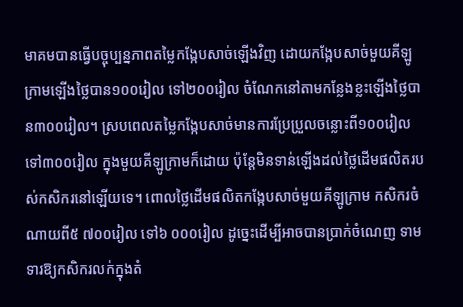មាគមបានធ្វើបច្ចុប្បន្នភាពតម្លៃកង្កែបសាច់ឡើងវិញ ដោយកង្កែបសាច់មួយគីឡូក្រាមឡើងថ្លៃបាន១០០រៀល ទៅ២០០រៀល ចំណែកនៅតាមកន្លែងខ្លះឡើងថ្លៃបាន៣០០រៀល។ ស្របពេលតម្លៃកង្កែបសាច់មានការប្រែប្រួលចន្លោះពី១០០រៀល ទៅ៣០០រៀល ក្នុងមួយគីឡូក្រាមក៏ដោយ ប៉ុន្តែមិនទាន់ឡើងដល់ថ្លៃដើមផលិតរបស់កសិករនៅឡើយទេ។ ពោលថ្លៃដើមផលិតកង្កែបសាច់មួយគីឡូក្រាម កសិករចំណាយពី៥ ៧០០រៀល ទៅ៦ ០០០រៀល ដូច្នេះដើម្បីអាចបានប្រាក់ចំណេញ ទាមទារឱ្យកសិករលក់ក្នុងតំ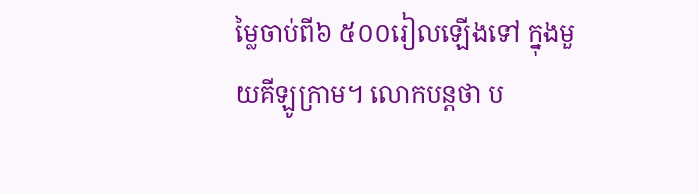ម្លៃចាប់ពី៦ ៥០០រៀលឡើងទៅ ក្នុងមួយគីឡូក្រាម។ លោកបន្តថា ប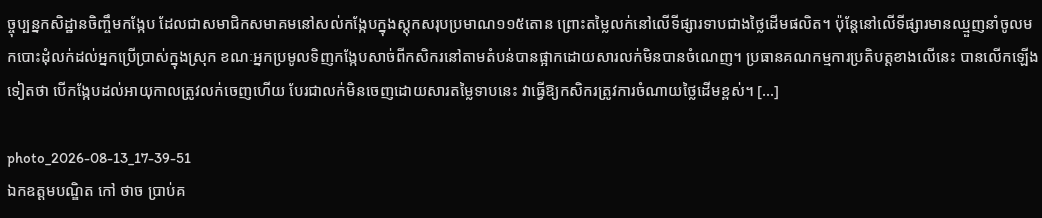ច្ចុប្បន្នកសិដ្ឋានចិញ្ចឹមកង្កែប ដែលជាសមាជិកសមាគមនៅសល់កង្កែបក្នុងស្តុកសរុបប្រមាណ១១៥តោន ព្រោះតម្លៃលក់នៅលើទីផ្សារទាបជាងថ្លៃដើមផលិត។ ប៉ុន្តែនៅលើទីផ្សារមានឈ្មួញនាំចូលមកបោះដុំលក់ដល់អ្នកប្រើប្រាស់ក្នុងស្រុក ខណៈអ្នកប្រមូលទិញកង្កែបសាច់ពីកសិករនៅតាមតំបន់បានផ្អាកដោយសារលក់មិនបានចំណេញ។ ប្រធានគណកម្មការប្រតិបត្តខាងលើនេះ បានលើកឡើងទៀតថា បើកង្កែបដល់អាយុកាលត្រូវលក់ចេញហើយ បែរជាលក់មិនចេញដោយសារតម្លៃទាបនេះ វាធ្វើឱ្យកសិករត្រូវការចំណាយថ្លៃដើមខ្ពស់។ […]

photo_2026-08-13_17-39-51
ឯកឧត្តមបណ្ឌិត កៅ ថាច ប្រាប់គ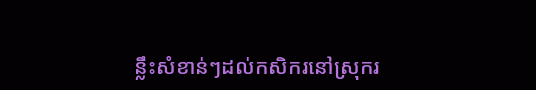ន្លឹះសំខាន់ៗដល់កសិករនៅស្រុករ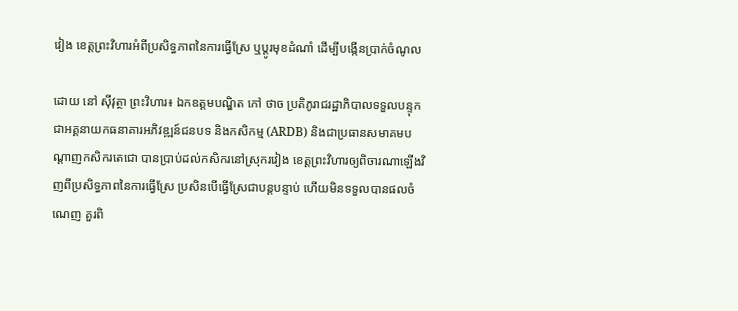វៀង ខេត្តព្រះវិហារអំពីប្រសិទ្ធភាពនៃការធ្វើស្រែ ឬប្តូរមុខដំណាំ ដើម្បីបង្កើនប្រាក់ចំណូល

ដោយ នៅ ស៊ីវុត្ថា ព្រះវិហារ៖ ឯកឧត្តមបណ្ឌិត កៅ ថាច ប្រតិភូរាជរដ្ឋាភិបាលទទួលបន្ទុកជាអគ្គនាយកធនាគារអភិវឌ្ឍន៍ជនបទ និងកសិកម្ម (ARDB) និងជាប្រធានសមាគមបណ្តាញកសិករតេជោ បានប្រាប់ដល់កសិករនៅស្រុករវៀង ខេត្តព្រះវិហារឲ្យពិចារណាឡើងវិញពីប្រសិទ្ធភាពនៃការធ្វើស្រែ ប្រសិនបើធ្វើស្រែជាបន្តបន្ទាប់ ហើយមិនទទួលបានផលចំណេញ គួរពិ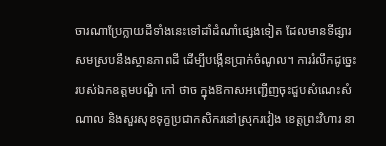ចារណាប្រែក្លាយដីទាំងនេះទៅដាំដំណាំផ្សេងទៀត ដែលមានទីផ្សារសមស្របនឹងស្ថានភាពដី ដើម្បីបង្កើនប្រាក់ចំណូល។ ការរំលឹកដូច្នេះរបស់ឯកឧត្តមបណ្ឌិ កៅ ថាច ក្នុងឱកាសអញ្ជើញចុះជួបសំណេះសំណាល និងសួរសុខទុក្ខប្រជាកសិករនៅស្រុករវៀង ខេត្តព្រះវិហារ នា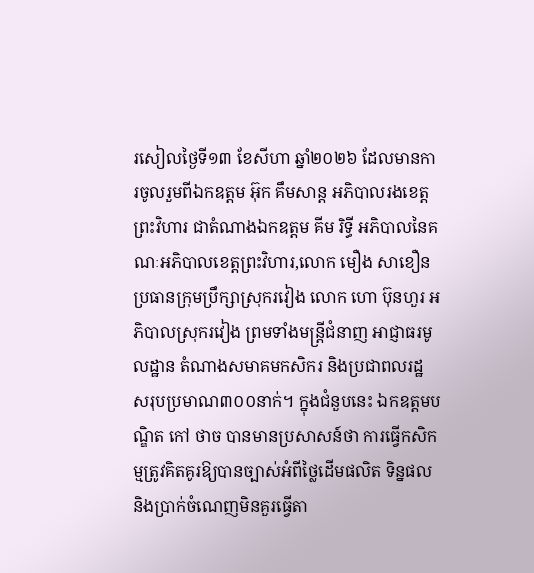រសៀលថ្ងៃទី១៣ ខែសីហា ឆ្នាំ២០២៦ ដែលមានការចូលរួមពីឯកឧត្តម អ៊ុក គឹមសាន្ត អភិបាលរងខេត្តព្រះវិហារ ជាតំណាងឯកឧត្តម គីម រិទ្ធី អភិបាលនៃគណៈអភិបាលខេត្តព្រះវិហារ,លោក មឿង សាខឿន ប្រធានក្រុមប្រឹក្សាស្រុករវៀង លោក ហោ ប៊ុនហួរ អភិបាលស្រុករវៀង ព្រមទាំងមន្ត្រីជំនាញ អាជ្ញាធរមូលដ្ឋាន តំណាងសមាគមកសិករ និងប្រជាពលរដ្ឋ សរុបប្រមាណ៣០០នាក់។ ក្នុងជំនួបនេះ ឯកឧត្តមបណ្ឌិត កៅ ថាច បានមានប្រសាសន៍ថា ការធ្វើកសិកម្មត្រូវគិតគូរឱ្យបានច្បាស់អំពីថ្លៃដើមផលិត ទិន្នផល និងប្រាក់ចំណេញមិនគួរធ្វើតា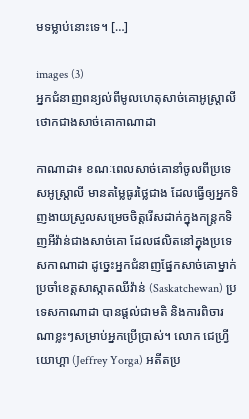មទម្លាប់នោះទេ។ […]

images (3)
អ្នកជំនាញពន្យល់ពីមូលហេតុសាច់គោអូស្ត្រាលី ថោកជាងសាច់គោកាណាដា

កាណាដា៖ ខណៈពេលសាច់គោនាំចូលពីប្រទេសអូស្ត្រាលី មានតម្លៃធូរថ្លៃជាង ដែលធ្វើឲ្យអ្នកទិញងាយស្រួលសម្រេចចិត្តរើសដាក់ក្នុងកន្ត្រកទិញអីវ៉ាន់ជាងសាច់គោ ដែលផលិតនៅក្នុងប្រទេសកាណាដា ដូច្នេះអ្នកជំនាញផ្នែកសាច់គោម្នាក់ ប្រចាំខេត្តសាស្កាតឈីវ៉ាន់ (Saskatchewan) ប្រទេសកាណាដា បានផ្តល់ជាមតិ និងការពិចារណាខ្លះៗសម្រាប់អ្នកប្រើប្រាស់។ លោក ជេហ្វ្រី យោហ្គា (Jeffrey Yorga) អតីតប្រ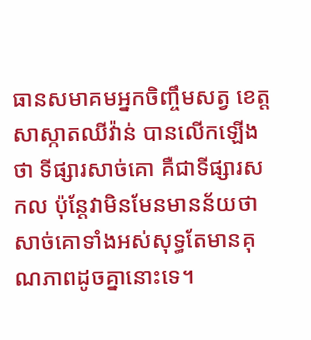ធានសមាគមអ្នកចិញ្ចឹមសត្វ ខេត្តសាស្កាតឈីវ៉ាន់ បានលើកឡើងថា ទីផ្សារសាច់គោ គឺជាទីផ្សារសកល ប៉ុន្តែវាមិនមែនមានន័យថា សាច់គោទាំងអស់សុទ្ធតែមានគុណភាពដូចគ្នានោះទេ។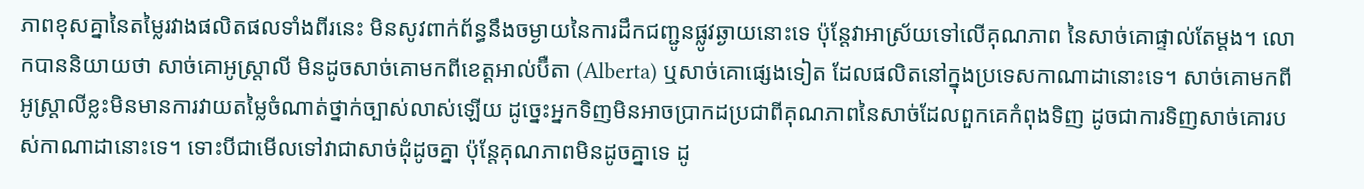ភាពខុសគ្នានៃតម្លៃរវាងផលិតផលទាំងពីរនេះ មិនសូវពាក់ព័ន្ធនឹងចម្ងាយនៃការដឹកជញ្ជូនផ្លូវឆ្ងាយនោះទេ ប៉ុន្តែវាអាស្រ័យទៅលើគុណភាព នៃសាច់គោផ្ទាល់តែម្តង។ លោកបាននិយាយថា សាច់គោអូស្ត្រាលី មិនដូចសាច់គោមកពីខេត្តអាល់ប៊ឺតា (Alberta) ឬសាច់គោផ្សេងទៀត ដែលផលិតនៅក្នុងប្រទេសកាណាដានោះទេ។ សាច់គោមកពីអូស្ត្រាលីខ្លះមិនមានការវាយតម្លៃចំណាត់ថ្នាក់ច្បាស់លាស់ឡើយ ដូច្នេះអ្នកទិញមិនអាចប្រាកដប្រជាពីគុណភាពនៃសាច់ដែលពួកគេកំពុងទិញ ដូចជាការទិញសាច់គោរបស់កាណាដានោះទេ។ ទោះបីជាមើលទៅវាជាសាច់ដុំដូចគ្នា ប៉ុន្តែគុណភាពមិនដូចគ្នាទេ ដូ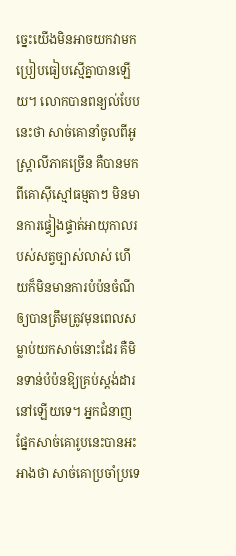ច្នេះយើងមិនអាចយកវាមកប្រៀបធៀបស្មើគ្នាបានឡើយ។ លោកបានពន្យល់បែបនេះថា សាច់គោនាំចូលពីអូស្ត្រាលីភាគច្រើន គឺបានមកពីគោស៊ីស្មៅធម្មតាៗ មិនមានការផ្ទៀងផ្ទាត់អាយុកាលរបស់សត្វច្បាស់លាស់ ហើយក៏មិនមានការបំប៉នចំណីឲ្យបានត្រឹមត្រូវមុនពេលសម្លាប់យកសាច់នោះដែរ គឺមិនទាន់បំប៉នឱ្យគ្រប់ស្តង់ដារនៅឡើយទេ។ អ្នកជំនាញផ្នែកសាច់គោរូបនេះបានអះអាងថា សាច់គោប្រចាំប្រទេ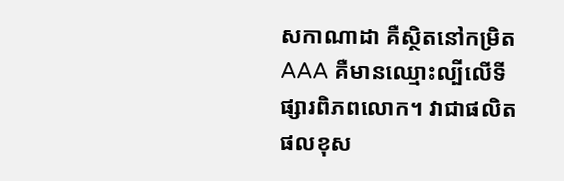សកាណាដា គឺស្ថិតនៅកម្រិត AAA គឺមានឈ្មោះល្បីលើទីផ្សារពិភពលោក។ វាជាផលិតផលខុស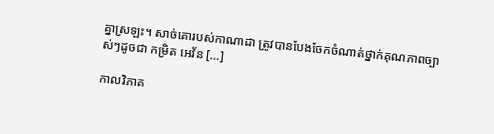គ្នាស្រឡះ។ សាច់គោរបស់កាណាដា ត្រូវបានបែងចែកចំណាត់ថ្នាក់គុណភាពច្បាស់ៗដូចជា កម្រិត អេវ័ន […]

កាលវិភាគ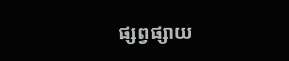ផ្សព្វផ្សាយ